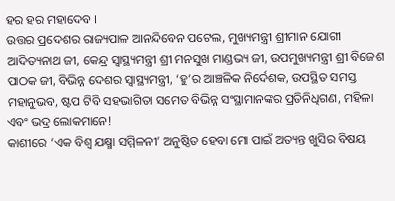ହର ହର ମହାଦେବ ।
ଉତ୍ତର ପ୍ରଦେଶର ରାଜ୍ୟପାଳ ଆନନ୍ଦିବେନ ପଟେଲ, ମୁଖ୍ୟମନ୍ତ୍ରୀ ଶ୍ରୀମାନ ଯୋଗୀ ଆଦିତ୍ୟନାଥ ଜୀ, କେନ୍ଦ୍ର ସ୍ୱାସ୍ଥ୍ୟମନ୍ତ୍ରୀ ଶ୍ରୀ ମନସୁଖ ମାଣ୍ଡଭ୍ୟ ଜୀ, ଉପମୁଖ୍ୟମନ୍ତ୍ରୀ ଶ୍ରୀ ବିଜେଶ ପାଠକ ଜୀ, ବିଭିନ୍ନ ଦେଶର ସ୍ୱାସ୍ଥ୍ୟମନ୍ତ୍ରୀ, ‘ହୁ’ର ଆଞ୍ଚଳିକ ନିର୍ଦେଶକ, ଉପସ୍ଥିତ ସମସ୍ତ ମହାନୁଭବ, ଷ୍ଟପ ଟିବି ସହଭାଗିତା ସମେତ ବିଭିନ୍ନ ସଂସ୍ଥାମାନଙ୍କର ପ୍ରତିନିଧିଗଣ, ମହିଳା ଏବଂ ଭଦ୍ର ଲୋକମାନେ!
କାଶୀରେ ‘ଏକ ବିଶ୍ୱ ଯକ୍ଷ୍ମା ସମ୍ମିଳନୀ’ ଅନୁଷ୍ଠିତ ହେବା ମୋ ପାଇଁ ଅତ୍ୟନ୍ତ ଖୁସିର ବିଷୟ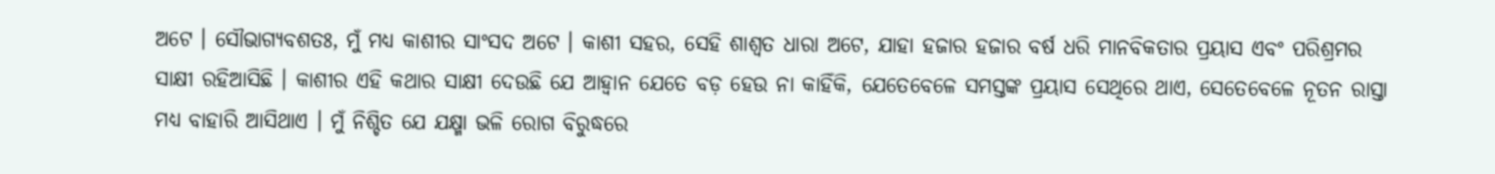ଅଟେ । ସୌଭାଗ୍ୟବଶତଃ, ମୁଁ ମଧ୍ୟ କାଶୀର ସାଂସଦ ଅଟେ । କାଶୀ ସହର, ସେହି ଶାଶ୍ୱତ ଧାରା ଅଟେ, ଯାହା ହଜାର ହଜାର ବର୍ଷ ଧରି ମାନବିକତାର ପ୍ରୟାସ ଏବଂ ପରିଶ୍ରମର ସାକ୍ଷୀ ରହିଆସିଛି । କାଶୀର ଏହି କଥାର ସାକ୍ଷୀ ଦେଉଛି ଯେ ଆହ୍ୱାନ ଯେତେ ବଡ଼ ହେଉ ନା କାହିଁକି, ଯେତେବେଳେ ସମସ୍ତଙ୍କ ପ୍ରୟାସ ସେଥିରେ ଥାଏ, ସେତେବେଳେ ନୂତନ ରାସ୍ତା ମଧ୍ୟ ବାହାରି ଆସିଥାଏ । ମୁଁ ନିଶ୍ଚିତ ଯେ ଯକ୍ଷ୍ମା ଭଳି ରୋଗ ବିରୁଦ୍ଧରେ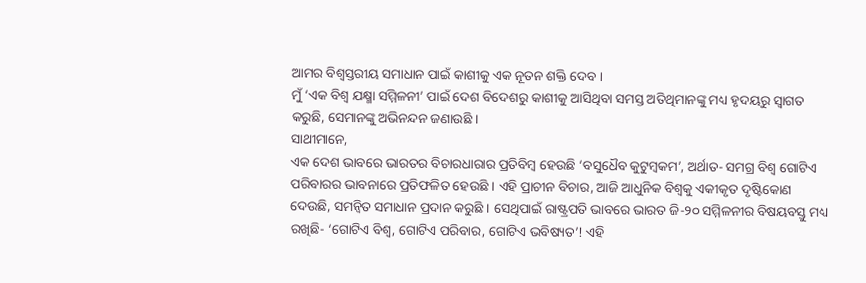ଆମର ବିଶ୍ୱସ୍ତରୀୟ ସମାଧାନ ପାଇଁ କାଶୀକୁ ଏକ ନୂତନ ଶକ୍ତି ଦେବ ।
ମୁଁ ‘ଏକ ବିଶ୍ୱ ଯକ୍ଷ୍ମା ସମ୍ମିଳନୀ’ ପାଇଁ ଦେଶ ବିଦେଶରୁ କାଶୀକୁ ଆସିଥିବା ସମସ୍ତ ଅତିଥିମାନଙ୍କୁ ମଧ୍ୟ ହୃଦୟରୁ ସ୍ୱାଗତ କରୁଛି, ସେମାନଙ୍କୁ ଅଭିନନ୍ଦନ ଜଣାଉଛି ।
ସାଥୀମାନେ,
ଏକ ଦେଶ ଭାବରେ ଭାରତର ବିଚାରଧାରାର ପ୍ରତିବିମ୍ବ ହେଉଛି ‘ବସୁଧୈବ କୁଟୁମ୍ବକମ’, ଅର୍ଥାତ- ସମଗ୍ର ବିଶ୍ୱ ଗୋଟିଏ ପରିବାରର ଭାବନାରେ ପ୍ରତିଫଳିତ ହେଉଛି । ଏହି ପ୍ରାଚୀନ ବିଚାର, ଆଜି ଆଧୁନିକ ବିଶ୍ୱକୁ ଏକୀକୃତ ଦୃଷ୍ଟିକୋଣ ଦେଉଛି, ସମନ୍ୱିତ ସମାଧାନ ପ୍ରଦାନ କରୁଛି । ସେଥିପାଇଁ ରାଷ୍ଟ୍ରପତି ଭାବରେ ଭାରତ ଜି-୨୦ ସମ୍ମିଳନୀର ବିଷୟବସ୍ତୁ ମଧ୍ୟ ରଖିଛି- ‘ଗୋଟିଏ ବିଶ୍ୱ, ଗୋଟିଏ ପରିବାର, ଗୋଟିଏ ଭବିଷ୍ୟତ’! ଏହି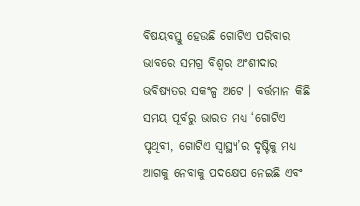ବିଷୟବସ୍ତୁ ହେଉଛି ଗୋଟିଏ ପରିବାର ଭାବରେ ସମଗ୍ର ବିଶ୍ୱର ଅଂଶୀଦାର ଭବିଷ୍ୟତର ସକଂଳ୍ପ ଅଟେ । ବର୍ତ୍ତମାନ କିଛି ସମୟ ପୂର୍ବରୁ ଭାରତ ମଧ୍ୟ ‘ଗୋଟିଏ ପୃଥିବୀ, ଗୋଟିଏ ସ୍ୱାସ୍ଥ୍ୟ’ର ଦୃଷ୍ଟିକୁ ମଧ୍ୟ ଆଗକୁ ନେବାକୁ ପଦକ୍ଷେପ ନେଇଛି ଏବଂ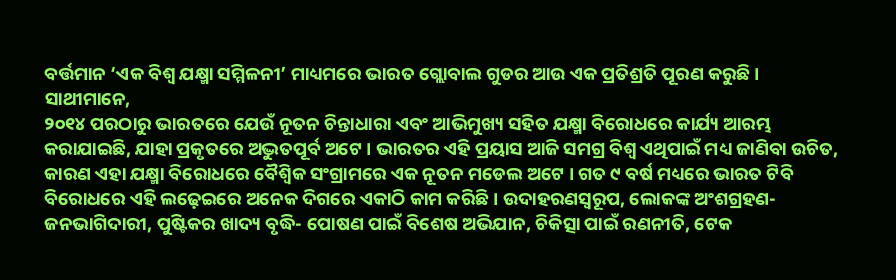ବର୍ତ୍ତମାନ ‘ଏକ ବିଶ୍ୱ ଯକ୍ଷ୍ମା ସମ୍ମିଳନୀ’ ମାଧ୍ୟମରେ ଭାରତ ଗ୍ଲୋବାଲ ଗୁଡର ଆଉ ଏକ ପ୍ରତିଶ୍ରତି ପୂରଣ କରୁଛି ।
ସାଥୀମାନେ,
୨୦୧୪ ପରଠାରୁ ଭାରତରେ ଯେଉଁ ନୂତନ ଚିନ୍ତାଧାରା ଏବଂ ଆଭିମୁଖ୍ୟ ସହିତ ଯକ୍ଷ୍ମା ବିରୋଧରେ କାର୍ଯ୍ୟ ଆରମ୍ଭ କରାଯାଇଛି, ଯାହା ପ୍ରକୃତରେ ଅଦ୍ଭୁତପୂର୍ବ ଅଟେ । ଭାରତର ଏହି ପ୍ରୟାସ ଆଜି ସମଗ୍ର ବିଶ୍ୱ ଏଥିପାଇଁ ମଧ୍ୟ ଜାଣିବା ଉଚିତ, କାରଣ ଏହା ଯକ୍ଷ୍ମା ବିରୋଧରେ ବୈଶ୍ୱିକ ସଂଗ୍ରାମରେ ଏକ ନୂତନ ମଡେଲ ଅଟେ । ଗତ ୯ ବର୍ଷ ମଧ୍ୟରେ ଭାରତ ଟିବି ବିରୋଧରେ ଏହି ଲଢ଼େଇରେ ଅନେକ ଦିଗରେ ଏକାଠି କାମ କରିଛି । ଉଦାହରଣସ୍ୱରୂପ, ଲୋକଙ୍କ ଅଂଶଗ୍ରହଣ- ଜନଭାଗିଦାରୀ, ପୁଷ୍ଟିକର ଖାଦ୍ୟ ବୃଦ୍ଧି- ପୋଷଣ ପାଇଁ ବିଶେଷ ଅଭିଯାନ, ଚିକିତ୍ସା ପାଇଁ ରଣନୀତି, ଟେକ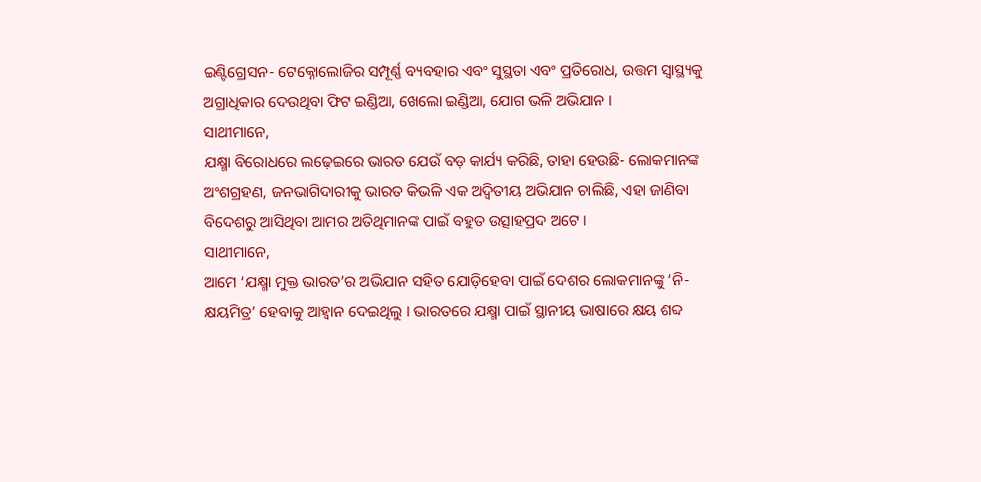ଇଣ୍ଟିଗ୍ରେସନ- ଟେକ୍ନୋଲୋଜିର ସମ୍ପୂର୍ଣ୍ଣ ବ୍ୟବହାର ଏବଂ ସୁସ୍ଥତା ଏବଂ ପ୍ରତିରୋଧ, ଉତ୍ତମ ସ୍ୱାସ୍ଥ୍ୟକୁ ଅଗ୍ରାଧିକାର ଦେଉଥିବା ଫିଟ ଇଣ୍ଡିଆ, ଖେଲୋ ଇଣ୍ଡିଆ, ଯୋଗ ଭଳି ଅଭିଯାନ ।
ସାଥୀମାନେ,
ଯକ୍ଷ୍ମା ବିରୋଧରେ ଲଢ଼େଇରେ ଭାରତ ଯେଉଁ ବଡ଼ କାର୍ଯ୍ୟ କରିଛି, ତାହା ହେଉଛି- ଲୋକମାନଙ୍କ ଅଂଶଗ୍ରହଣ, ଜନଭାଗିଦାରୀକୁ ଭାରତ କିଭଳି ଏକ ଅଦ୍ୱିତୀୟ ଅଭିଯାନ ଚାଲିଛି, ଏହା ଜାଣିବା ବିଦେଶରୁ ଆସିଥିବା ଆମର ଅତିଥିମାନଙ୍କ ପାଇଁ ବହୁତ ଉତ୍ସାହପ୍ରଦ ଅଟେ ।
ସାଥୀମାନେ,
ଆମେ ‘ଯକ୍ଷ୍ମା ମୁକ୍ତ ଭାରତ’ର ଅଭିଯାନ ସହିତ ଯୋଡ଼ିହେବା ପାଇଁ ଦେଶର ଲୋକମାନଙ୍କୁ ‘ନି-କ୍ଷୟମିତ୍ର’ ହେବାକୁ ଆହ୍ୱାନ ଦେଇଥିଲୁ । ଭାରତରେ ଯକ୍ଷ୍ମା ପାଇଁ ସ୍ଥାନୀୟ ଭାଷାରେ କ୍ଷୟ ଶବ୍ଦ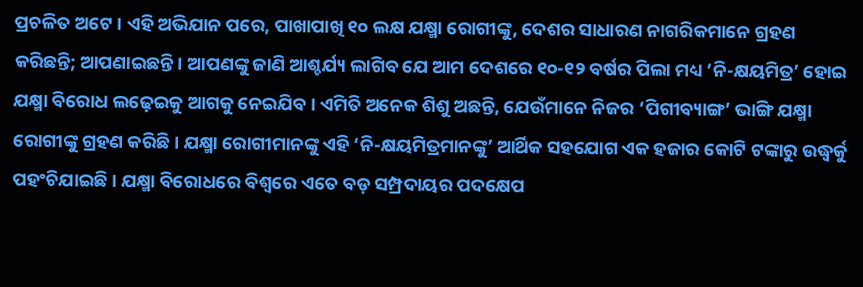ପ୍ରଚଳିତ ଅଟେ । ଏହି ଅଭିଯାନ ପରେ, ପାଖାପାଖି ୧୦ ଲକ୍ଷ ଯକ୍ଷ୍ମା ରୋଗୀଙ୍କୁ, ଦେଶର ସାଧାରଣ ନାଗରିକମାନେ ଗ୍ରହଣ କରିଛନ୍ତି; ଆପଣାଇଛନ୍ତି । ଆପଣଙ୍କୁ ଜାଣି ଆଶ୍ଚର୍ଯ୍ୟ ଲାଗିବ ଯେ ଆମ ଦେଶରେ ୧୦-୧୨ ବର୍ଷର ପିଲା ମଧ୍ୟ ‘ନି-କ୍ଷୟମିତ୍ର’ ହୋଇ ଯକ୍ଷ୍ମା ବିରୋଧ ଲଢ଼େଇକୁ ଆଗକୁ ନେଇଯିବ । ଏମିତି ଅନେକ ଶିଶୁ ଅଛନ୍ତି, ଯେଉଁମାନେ ନିଜର ‘ପିଗୀବ୍ୟାଙ୍ଗ’ ଭାଙ୍ଗି ଯକ୍ଷ୍ମା ରୋଗୀଙ୍କୁ ଗ୍ରହଣ କରିଛି । ଯକ୍ଷ୍ମା ରୋଗୀମାନଙ୍କୁ ଏହି ‘ନି-କ୍ଷୟମିତ୍ରମାନଙ୍କୁ’ ଆର୍ଥିକ ସହଯୋଗ ଏକ ହଜାର କୋଟି ଟଙ୍କାରୁ ଉଦ୍ଧ୍ୱର୍କୁ ପହଂଚିଯାଇଛି । ଯକ୍ଷ୍ମା ବିରୋଧରେ ବିଶ୍ୱରେ ଏତେ ବଡ଼ ସମ୍ପ୍ରଦାୟର ପଦକ୍ଷେପ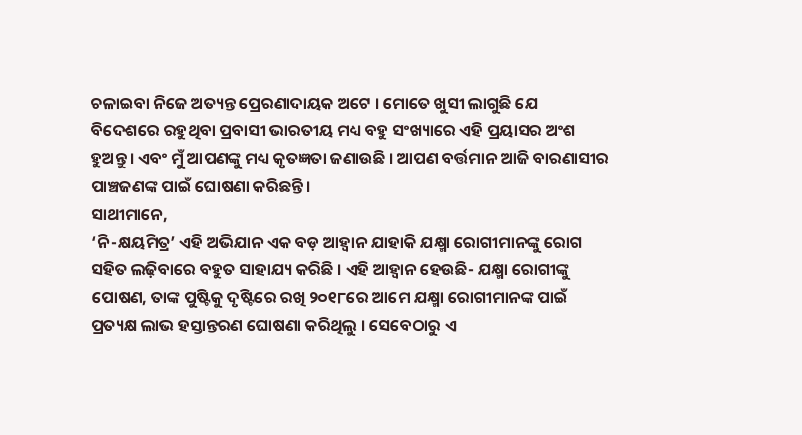ଚଳାଇବା ନିଜେ ଅତ୍ୟନ୍ତ ପ୍ରେରଣାଦାୟକ ଅଟେ । ମୋତେ ଖୁସୀ ଲାଗୁଛି ଯେ ବିଦେଶରେ ରହୁଥିବା ପ୍ରବାସୀ ଭାରତୀୟ ମଧ୍ୟ ବହୁ ସଂଖ୍ୟାରେ ଏହି ପ୍ରୟାସର ଅଂଶ ହୁଅନ୍ତୁ । ଏବଂ ମୁଁ ଆପଣଙ୍କୁ ମଧ୍ୟ କୃତଜ୍ଞତା ଜଣାଉଛି । ଆପଣ ବର୍ତ୍ତମାନ ଆଜି ବାରଣାସୀର ପାଞ୍ଚଜଣଙ୍କ ପାଇଁ ଘୋଷଣା କରିଛନ୍ତି ।
ସାଥୀମାନେ,
‘ନି-କ୍ଷୟମିତ୍ର’ ଏହି ଅଭିଯାନ ଏକ ବଡ଼ ଆହ୍ୱାନ ଯାହାକି ଯକ୍ଷ୍ମା ରୋଗୀମାନଙ୍କୁ ରୋଗ ସହିତ ଲଢ଼ିବାରେ ବହୁତ ସାହାଯ୍ୟ କରିଛି । ଏହି ଆହ୍ୱାନ ହେଉଛି- ଯକ୍ଷ୍ମା ରୋଗୀଙ୍କୁ ପୋଷଣ, ତାଙ୍କ ପୁଷ୍ଟିକୁ ଦୃଷ୍ଟିରେ ରଖି ୨୦୧୮ରେ ଆମେ ଯକ୍ଷ୍ମା ରୋଗୀମାନଙ୍କ ପାଇଁ ପ୍ରତ୍ୟକ୍ଷ ଲାଭ ହସ୍ତାନ୍ତରଣ ଘୋଷଣା କରିଥିଲୁ । ସେବେଠାରୁ ଏ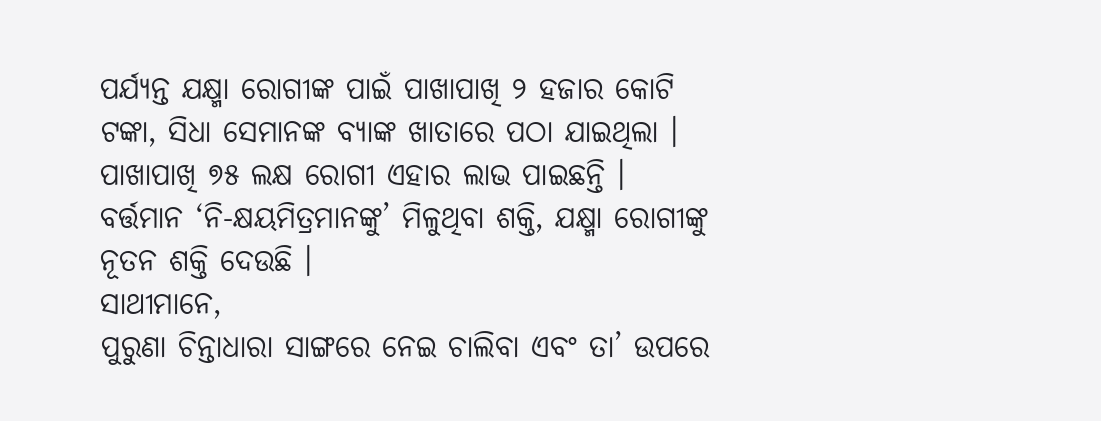ପର୍ଯ୍ୟନ୍ତ ଯକ୍ଷ୍ମା ରୋଗୀଙ୍କ ପାଇଁ ପାଖାପାଖି ୨ ହଜାର କୋଟି ଟଙ୍କା, ସିଧା ସେମାନଙ୍କ ବ୍ୟାଙ୍କ ଖାତାରେ ପଠା ଯାଇଥିଲା । ପାଖାପାଖି ୭୫ ଲକ୍ଷ ରୋଗୀ ଏହାର ଲାଭ ପାଇଛନ୍ତି । ବର୍ତ୍ତମାନ ‘ନି-କ୍ଷୟମିତ୍ରମାନଙ୍କୁ’ ମିଳୁଥିବା ଶକ୍ତି, ଯକ୍ଷ୍ମା ରୋଗୀଙ୍କୁ ନୂତନ ଶକ୍ତି ଦେଉଛି ।
ସାଥୀମାନେ,
ପୁରୁଣା ଚିନ୍ତାଧାରା ସାଙ୍ଗରେ ନେଇ ଚାଲିବା ଏବଂ ତା’ ଉପରେ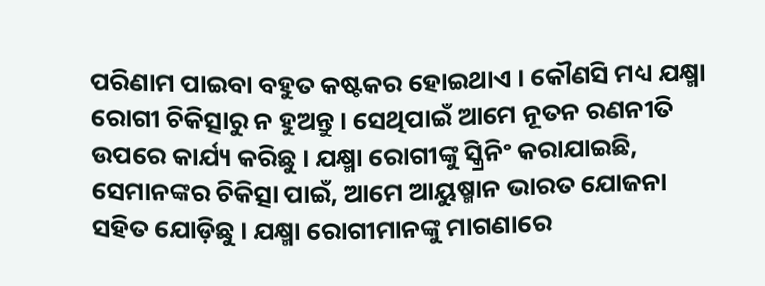ପରିଣାମ ପାଇବା ବହୁତ କଷ୍ଟକର ହୋଇଥାଏ । କୌଣସି ମଧ୍ୟ ଯକ୍ଷ୍ମା ରୋଗୀ ଚିକିତ୍ସାରୁ ନ ହୁଅନ୍ତୁ । ସେଥିପାଇଁ ଆମେ ନୂତନ ରଣନୀତି ଉପରେ କାର୍ଯ୍ୟ କରିଛୁ । ଯକ୍ଷ୍ମା ରୋଗୀଙ୍କୁ ସ୍କ୍ରିନିଂ କରାଯାଇଛି, ସେମାନଙ୍କର ଚିକିତ୍ସା ପାଇଁ, ଆମେ ଆୟୁଷ୍ମାନ ଭାରତ ଯୋଜନା ସହିତ ଯୋଡ଼ିଛୁ । ଯକ୍ଷ୍ମା ରୋଗୀମାନଙ୍କୁ ମାଗଣାରେ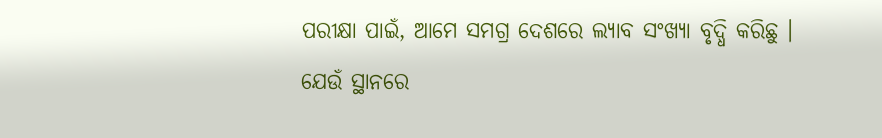ପରୀକ୍ଷା ପାଇଁ, ଆମେ ସମଗ୍ର ଦେଶରେ ଲ୍ୟାବ ସଂଖ୍ୟା ବୃଦ୍ଧି କରିଛୁ । ଯେଉଁ ସ୍ଥାନରେ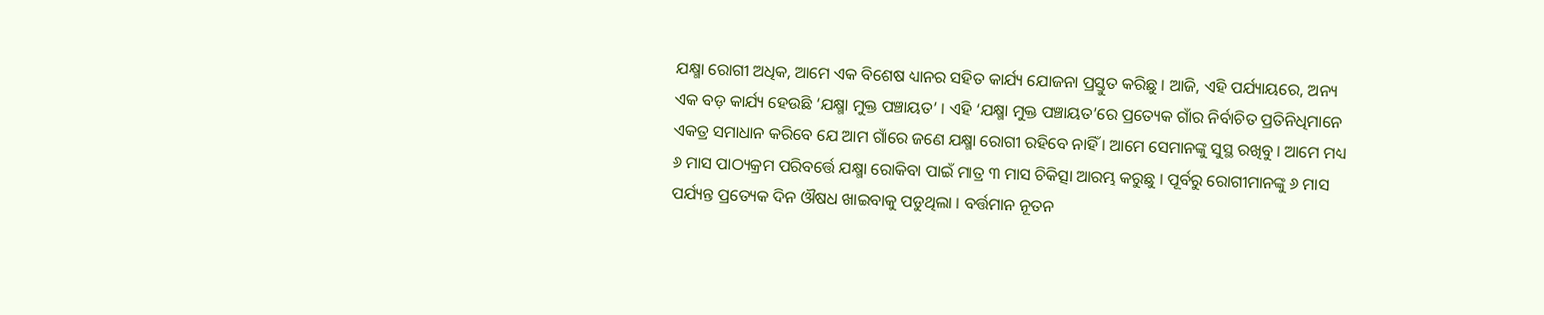ଯକ୍ଷ୍ମା ରୋଗୀ ଅଧିକ, ଆମେ ଏକ ବିଶେଷ ଧ୍ୟାନର ସହିତ କାର୍ଯ୍ୟ ଯୋଜନା ପ୍ରସ୍ତୁତ କରିଛୁ । ଆଜି, ଏହି ପର୍ଯ୍ୟାୟରେ, ଅନ୍ୟ ଏକ ବଡ଼ କାର୍ଯ୍ୟ ହେଉଛି ‘ଯକ୍ଷ୍ମା ମୁକ୍ତ ପଞ୍ଚାୟତ’ । ଏହି ‘ଯକ୍ଷ୍ମା ମୁକ୍ତ ପଞ୍ଚାୟତ’ରେ ପ୍ରତ୍ୟେକ ଗାଁର ନିର୍ବାଚିତ ପ୍ରତିନିଧିମାନେ ଏକତ୍ର ସମାଧାନ କରିବେ ଯେ ଆମ ଗାଁରେ ଜଣେ ଯକ୍ଷ୍ମା ରୋଗୀ ରହିବେ ନାହିଁ । ଆମେ ସେମାନଙ୍କୁ ସୁସ୍ଥ ରଖିବୁ । ଆମେ ମଧ୍ୟ ୬ ମାସ ପାଠ୍ୟକ୍ରମ ପରିବର୍ତ୍ତେ ଯକ୍ଷ୍ମା ରୋକିବା ପାଇଁ ମାତ୍ର ୩ ମାସ ଚିକିତ୍ସା ଆରମ୍ଭ କରୁଛୁ । ପୂର୍ବରୁ ରୋଗୀମାନଙ୍କୁ ୬ ମାସ ପର୍ଯ୍ୟନ୍ତ ପ୍ରତ୍ୟେକ ଦିନ ଔଷଧ ଖାଇବାକୁ ପଡୁଥିଲା । ବର୍ତ୍ତମାନ ନୂତନ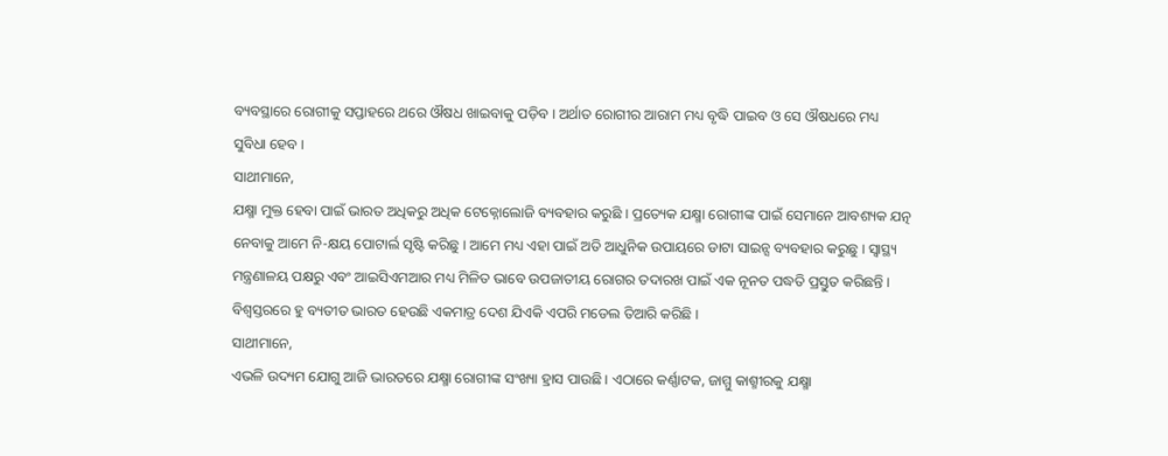ବ୍ୟବସ୍ଥାରେ ରୋଗୀକୁ ସପ୍ତାହରେ ଥରେ ଔଷଧ ଖାଇବାକୁ ପଡ଼ିବ । ଅର୍ଥାତ ରୋଗୀର ଆରାମ ମଧ୍ୟ ବୃଦ୍ଧି ପାଇବ ଓ ସେ ଔଷଧରେ ମଧ୍ୟ ସୁବିଧା ହେବ ।
ସାଥୀମାନେ,
ଯକ୍ଷ୍ମା ମୁକ୍ତ ହେବା ପାଇଁ ଭାରତ ଅଧିକରୁ ଅଧିକ ଟେକ୍ନୋଲୋଜି ବ୍ୟବହାର କରୁଛି । ପ୍ରତ୍ୟେକ ଯକ୍ଷ୍ମା ରୋଗୀଙ୍କ ପାଇଁ ସେମାନେ ଆବଶ୍ୟକ ଯତ୍ନ ନେବାକୁ ଆମେ ନି-କ୍ଷୟ ପୋଟାର୍ଲ ସୃଷ୍ଟି କରିଛୁ । ଆମେ ମଧ୍ୟ ଏହା ପାଇଁ ଅତି ଆଧୁନିକ ଉପାୟରେ ଡାଟା ସାଇନ୍ସ ବ୍ୟବହାର କରୁଛୁ । ସ୍ୱାସ୍ଥ୍ୟ ମନ୍ତ୍ରଣାଳୟ ପକ୍ଷରୁ ଏବଂ ଆଇସିଏମଆର ମଧ୍ୟ ମିଳିତ ଭାବେ ଉପଜାତୀୟ ରୋଗର ତଦାରଖ ପାଇଁ ଏକ ନୂନତ ପଦ୍ଧତି ପ୍ରସ୍ତୁତ କରିଛନ୍ତି । ବିଶ୍ୱସ୍ତରରେ ହୁ ବ୍ୟତୀତ ଭାରତ ହେଉଛି ଏକମାତ୍ର ଦେଶ ଯିଏକି ଏପରି ମଡେଲ ତିଆରି କରିଛି ।
ସାଥୀମାନେ,
ଏଭଳି ଉଦ୍ୟମ ଯୋଗୁ ଆଜି ଭାରତରେ ଯକ୍ଷ୍ମା ରୋଗୀଙ୍କ ସଂଖ୍ୟା ହ୍ରାସ ପାଉଛି । ଏଠାରେ କର୍ଣ୍ଣାଟକ, ଜାମ୍ମୁ କାଶ୍ମୀରକୁ ଯକ୍ଷ୍ମା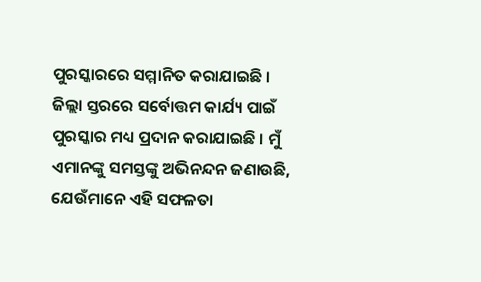ପୁରସ୍କାରରେ ସମ୍ମାନିତ କରାଯାଇଛି । ଜିଲ୍ଲା ସ୍ତରରେ ସର୍ବୋତ୍ତମ କାର୍ଯ୍ୟ ପାଇଁ ପୁରସ୍କାର ମଧ୍ୟ ପ୍ରଦାନ କରାଯାଇଛି । ମୁଁ ଏମାନଙ୍କୁ ସମସ୍ତଙ୍କୁ ଅଭିନନ୍ଦନ ଜଣାଉଛି, ଯେଉଁମାନେ ଏହି ସଫଳତା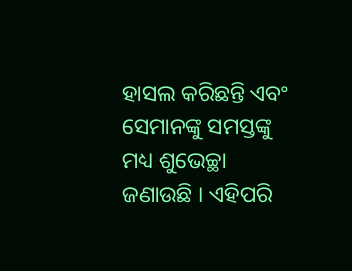ହାସଲ କରିଛନ୍ତି ଏବଂ ସେମାନଙ୍କୁ ସମସ୍ତଙ୍କୁ ମଧ୍ୟ ଶୁଭେଚ୍ଛା ଜଣାଉଛି । ଏହିପରି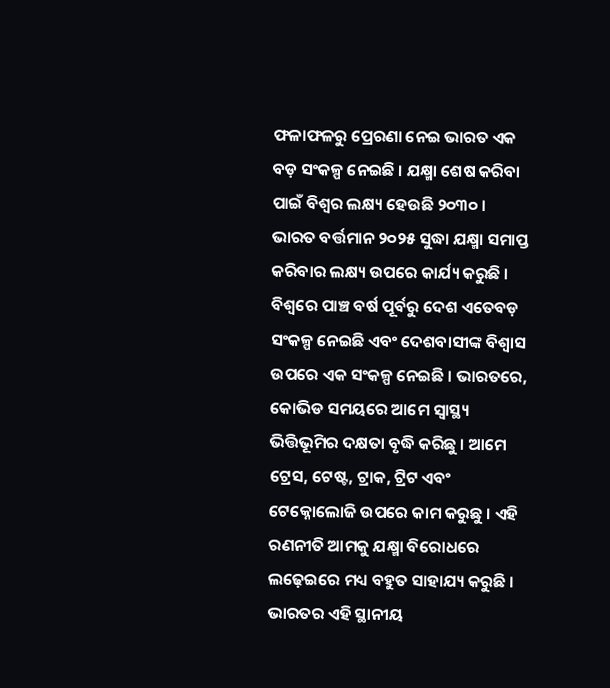ଫଳାଫଳରୁ ପ୍ରେରଣା ନେଇ ଭାରତ ଏକ ବଡ଼ ସଂକଳ୍ପ ନେଇଛି । ଯକ୍ଷ୍ମା ଶେଷ କରିବା ପାଇଁ ବିଶ୍ୱର ଲକ୍ଷ୍ୟ ହେଉଛି ୨୦୩୦ । ଭାରତ ବର୍ତ୍ତମାନ ୨୦୨୫ ସୁଦ୍ଧା ଯକ୍ଷ୍ମା ସମାପ୍ତ କରିବାର ଲକ୍ଷ୍ୟ ଉପରେ କାର୍ଯ୍ୟ କରୁଛି । ବିଶ୍ୱରେ ପାଞ୍ଚ ବର୍ଷ ପୂର୍ବରୁ ଦେଶ ଏତେବଡ଼ ସଂକଳ୍ପ ନେଇଛି ଏବଂ ଦେଶବାସୀଙ୍କ ବିଶ୍ୱାସ ଉପରେ ଏକ ସଂକଳ୍ପ ନେଇଛି । ଭାରତରେ, କୋଭିଡ ସମୟରେ ଆମେ ସ୍ୱାସ୍ଥ୍ୟ ଭିତ୍ତିଭୂମିର ଦକ୍ଷତା ବୃଦ୍ଧି କରିଛୁ । ଆମେ ଟ୍ରେସ, ଟେଷ୍ଟ, ଟ୍ରାକ, ଟ୍ରିଟ ଏବଂ ଟେକ୍ନୋଲୋଜି ଉପରେ କାମ କରୁଛୁ । ଏହି ରଣନୀତି ଆମକୁ ଯକ୍ଷ୍ମା ବିରୋଧରେ ଲଢ଼େଇରେ ମଧ୍ୟ ବହୁତ ସାହାଯ୍ୟ କରୁଛି । ଭାରତର ଏହି ସ୍ଥାନୀୟ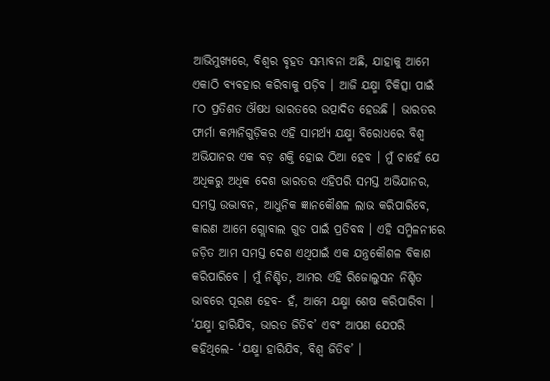ଆଭିମୁଖ୍ୟରେ, ବିଶ୍ୱର ବୃହତ ସମ୍ଭାବନା ଅଛି, ଯାହାକୁ ଆମେ ଏକାଠି ବ୍ୟବହାର କରିବାକୁ ପଡ଼ିବ । ଆଜି ଯକ୍ଷ୍ମା ଚିକିତ୍ସା ପାଇଁ ୮ଠ ପ୍ରତିଶତ ଔଷଧ ଭାରତରେ ଉତ୍ପାଦିତ ହେଉଛି । ଭାରତର ଫାର୍ମା କମ୍ପାନିଗୁଡ଼ିକର ଏହି ସାମର୍ଥ୍ୟ ଯକ୍ଷ୍ମା ବିରୋଧରେ ବିଶ୍ୱ ଅଭିଯାନର ଏକ ବଡ଼ ଶକ୍ତି ହୋଇ ଠିଆ ହେବ । ମୁଁ ଚାହେଁ ଯେ ଅଧିକରୁ ଅଧିକ ଦେଶ ଭାରତର ଏହିପରି ସମସ୍ତ ଅଭିଯାନର, ସମସ୍ତ ଉଦ୍ଭାବନ, ଆଧୁନିକ ଜ୍ଞାନକୌଶଳ ଲାଭ କରିପାରିବେ, କାରଣ ଆମେ ଗ୍ଲୋବାଲ ଗୁଡ ପାଇଁ ପ୍ରତିବଦ୍ଧ । ଏହି ସମ୍ମିଳନୀରେ ଜଡ଼ିତ ଆମ ସମସ୍ତ ଦେଶ ଏଥିପାଇଁ ଏକ ଯନ୍ତ୍ରକୌଶଳ ବିକାଶ କରିପାରିବେ । ମୁଁ ନିଶ୍ଚିତ, ଆମର ଏହି ରିଜୋଲୁସନ ନିଶ୍ଚିତ ଭାବରେ ପୂରଣ ହେବ- ହଁ, ଆମେ ଯକ୍ଷ୍ମା ଶେଷ କରିପାରିବା । ‘ଯକ୍ଷ୍ମା ହାରିଯିବ, ଭାରତ ଜିତିବ’ ଏବଂ ଆପଣ ଯେପରି କହିଥିଲେ- ‘ଯକ୍ଷ୍ମା ହାରିଯିବ, ବିଶ୍ୱ ଜିତିବ’ ।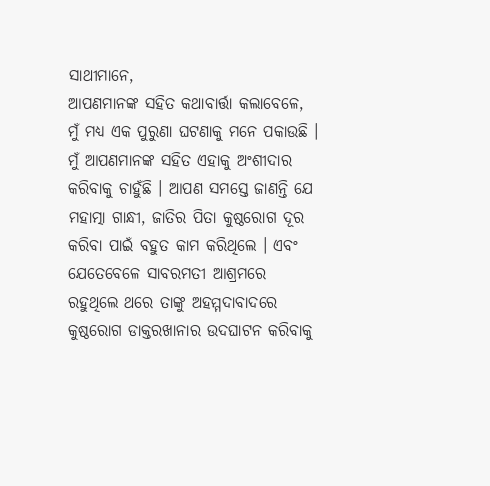ସାଥୀମାନେ,
ଆପଣମାନଙ୍କ ସହିତ କଥାବାର୍ତ୍ତା କଲାବେଳେ, ମୁଁ ମଧ୍ୟ ଏକ ପୁରୁଣା ଘଟଣାକୁ ମନେ ପକାଉଛି । ମୁଁ ଆପଣମାନଙ୍କ ସହିତ ଏହାକୁ ଅଂଶୀଦାର କରିବାକୁ ଚାହୁଁଛି । ଆପଣ ସମସ୍ତେ ଜାଣନ୍ତି ଯେ ମହାତ୍ମା ଗାନ୍ଧୀ, ଜାତିର ପିତା କୁଷ୍ଠରୋଗ ଦୂର କରିବା ପାଇଁ ବହୁତ କାମ କରିଥିଲେ । ଏବଂ ଯେତେବେଳେ ସାବରମତୀ ଆଶ୍ରମରେ ରହୁଥିଲେ ଥରେ ତାଙ୍କୁ ଅହମ୍ମଦାବାଦରେ କୁଷ୍ଠରୋଗ ଡାକ୍ତରଖାନାର ଉଦଘାଟନ କରିବାକୁ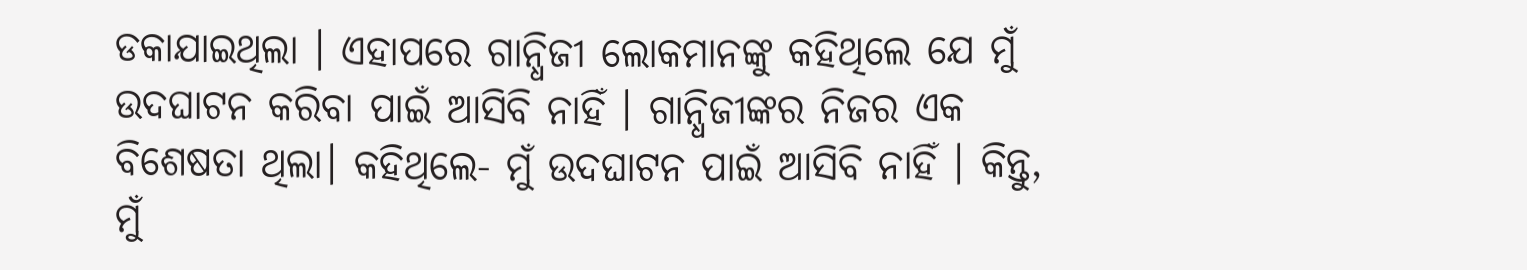ଡକାଯାଇଥିଲା । ଏହାପରେ ଗାନ୍ଧିଜୀ ଲୋକମାନଙ୍କୁ କହିଥିଲେ ଯେ ମୁଁ ଉଦଘାଟନ କରିବା ପାଇଁ ଆସିବି ନାହିଁ । ଗାନ୍ଧିଜୀଙ୍କର ନିଜର ଏକ ବିଶେଷତା ଥିଲା। କହିଥିଲେ- ମୁଁ ଉଦଘାଟନ ପାଇଁ ଆସିବି ନାହିଁ । କିନ୍ତୁ, ମୁଁ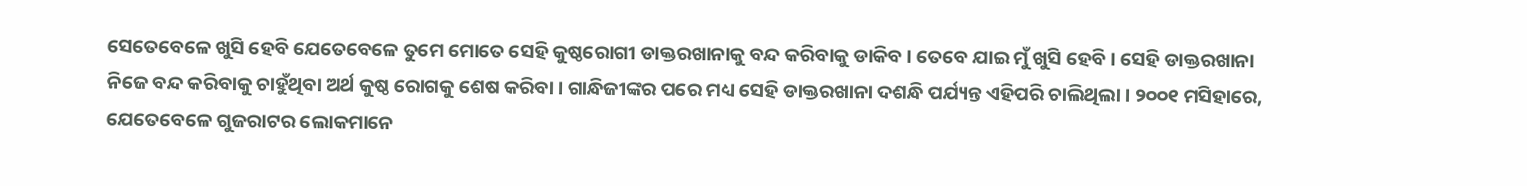ସେତେବେଳେ ଖୁସି ହେବି ଯେତେବେଳେ ତୁମେ ମୋତେ ସେହି କୁଷ୍ଠରୋଗୀ ଡାକ୍ତରଖାନାକୁ ବନ୍ଦ କରିବାକୁ ଡାକିବ । ତେବେ ଯାଇ ମୁଁ ଖୁସି ହେବି । ସେହି ଡାକ୍ତରଖାନା ନିଜେ ବନ୍ଦ କରିବାକୁ ଚାହୁଁଥିବା ଅର୍ଥ କୁଷ୍ଠ ରୋଗକୁ ଶେଷ କରିବା । ଗାନ୍ଧିଜୀଙ୍କର ପରେ ମଧ୍ୟ ସେହି ଡାକ୍ତରଖାନା ଦଶନ୍ଧି ପର୍ଯ୍ୟନ୍ତ ଏହିପରି ଚାଲିଥିଲା । ୨୦୦୧ ମସିହାରେ, ଯେତେବେଳେ ଗୁଜରାଟର ଲୋକମାନେ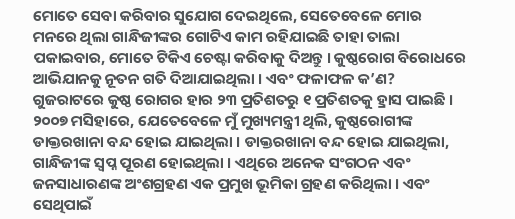ମୋତେ ସେବା କରିବାର ସୁଯୋଗ ଦେଇଥିଲେ, ସେତେବେଳେ ମୋର ମନରେ ଥିଲା ଗାନ୍ଧିଜୀଙ୍କର ଗୋଟିଏ କାମ ରହିଯାଇଛି ତାହା ତାଲା ପକାଇବାର, ମୋତେ ଟିକିଏ ଚେଷ୍ଟା କରିବାକୁ ଦିଅନ୍ତୁ । କୁଷ୍ଠରୋଗ ବିରୋଧରେ ଆଭିଯାନକୁ ନୂତନ ଗତି ଦିଆଯାଇଥିଲା । ଏବଂ ଫଳାଫଳ କ’ଣ? ଗୁଜରାଟରେ କୁଷ୍ଠ ରୋଗର ହାର ୨୩ ପ୍ରତିଶତରୁ ୧ ପ୍ରତିଶତକୁ ହ୍ରାସ ପାଇଛି । ୨୦୦୭ ମସିହାରେ, ଯେତେବେଳେ ମୁଁ ମୁଖ୍ୟମନ୍ତ୍ରୀ ଥିଲି, କୁଷ୍ଠରୋଗୀଙ୍କ ଡାକ୍ତରଖାନା ବନ୍ଦ ହୋଇ ଯାଇଥିଲା । ଡାକ୍ତରଖାନା ବନ୍ଦ ହୋଇ ଯାଇଥିଲା, ଗାନ୍ଧିଜୀଙ୍କ ସ୍ୱପ୍ନ ପୂରଣ ହୋଇଥିଲା । ଏଥିରେ ଅନେକ ସଂଗଠନ ଏବଂ ଜନସାଧାରଣଙ୍କ ଅଂଶଗ୍ରହଣ ଏକ ପ୍ରମୁଖ ଭୂମିକା ଗ୍ରହଣ କରିଥିଲା । ଏବଂ ସେଥିପାଇଁ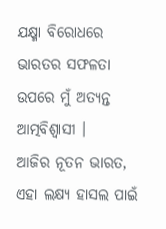ଯକ୍ଷ୍ମା ବିରୋଧରେ ଭାରତର ସଫଳତା ଉପରେ ମୁଁ ଅତ୍ୟନ୍ତ ଆତ୍ମବିଶ୍ୱାସୀ ।
ଆଜିର ନୂତନ ଭାରତ, ଏହା ଲକ୍ଷ୍ୟ ହାସଲ ପାଇଁ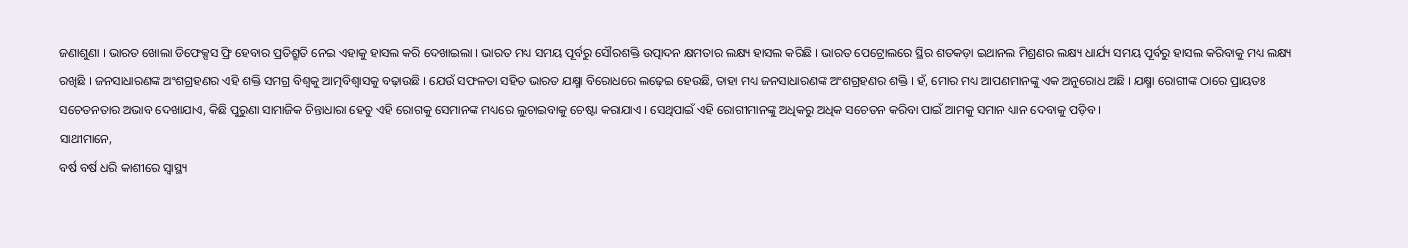ଜଣାଶୁଣା । ଭାରତ ଖୋଲା ଡିଫେକ୍ସସ ଫ୍ରି ହେବାର ପ୍ରତିଶ୍ରୁତି ନେଇ ଏହାକୁ ହାସଲ କରି ଦେଖାଇଲା । ଭାରତ ମଧ୍ୟ ସମୟ ପୂର୍ବରୁ ସୌରଶକ୍ତି ଉତ୍ପାଦନ କ୍ଷମତାର ଲକ୍ଷ୍ୟ ହାସଲ କରିଛି । ଭାରତ ପେଟ୍ରୋଲରେ ସ୍ଥିର ଶତକଡ଼ା ଇଥାନଲ ମିଶ୍ରଣର ଲକ୍ଷ୍ୟ ଧାର୍ଯ୍ୟ ସମୟ ପୂର୍ବରୁ ହାସଲ କରିବାକୁ ମଧ୍ୟ ଲକ୍ଷ୍ୟ ରଖିଛି । ଜନସାଧାରଣଙ୍କ ଅଂଶଗ୍ରହଣର ଏହି ଶକ୍ତି ସମଗ୍ର ବିଶ୍ୱକୁ ଆତ୍ମବିଶ୍ୱାସକୁ ବଢ଼ାଉଛି । ଯେଉଁ ସଫଳତା ସହିତ ଭାରତ ଯକ୍ଷ୍ମା ବିରୋଧରେ ଲଢ଼େଇ ହେଉଛି, ତାହା ମଧ୍ୟ ଜନସାଧାରଣଙ୍କ ଅଂଶଗ୍ରହଣର ଶକ୍ତି । ହଁ, ମୋର ମଧ୍ୟ ଆପଣମାନଙ୍କୁ ଏକ ଅନୁରୋଧ ଅଛି । ଯକ୍ଷ୍ମା ରୋଗୀଙ୍କ ଠାରେ ପ୍ରାୟତଃ ସଚେତନତାର ଅଭାବ ଦେଖାଯାଏ, କିଛି ପୁରୁଣା ସାମାଜିକ ଚିନ୍ତାଧାରା ହେତୁ ଏହି ରୋଗକୁ ସେମାନଙ୍କ ମଧ୍ୟରେ ଲୁଚାଇବାକୁ ଚେଷ୍ଟା କରାଯାଏ । ସେଥିପାଇଁ ଏହି ରୋଗୀମାନଙ୍କୁ ଅଧିକରୁ ଅଧିକ ସଚେତନ କରିବା ପାଇଁ ଆମକୁ ସମାନ ଧ୍ୟାନ ଦେବାକୁ ପଡ଼ିବ ।
ସାଥୀମାନେ,
ବର୍ଷ ବର୍ଷ ଧରି କାଶୀରେ ସ୍ୱାସ୍ଥ୍ୟ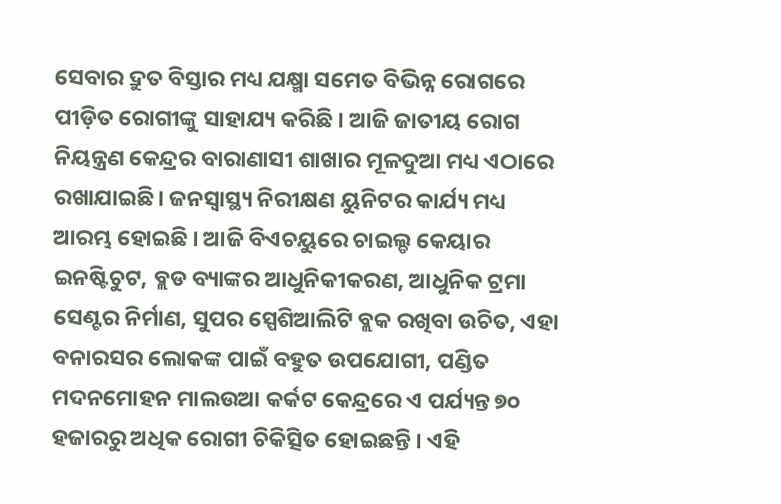ସେବାର ଦ୍ରୁତ ବିସ୍ତାର ମଧ୍ୟ ଯକ୍ଷ୍ମା ସମେତ ବିଭିନ୍ନ ରୋଗରେ ପୀଡ଼ିତ ରୋଗୀଙ୍କୁ ସାହାଯ୍ୟ କରିଛି । ଆଜି ଜାତୀୟ ରୋଗ ନିୟନ୍ତ୍ରଣ କେନ୍ଦ୍ରର ବାରାଣାସୀ ଶାଖାର ମୂଳଦୁଆ ମଧ୍ୟ ଏଠାରେ ରଖାଯାଇଛି। ଜନସ୍ୱାସ୍ଥ୍ୟ ନିରୀକ୍ଷଣ ୟୁନିଟର କାର୍ଯ୍ୟ ମଧ୍ୟ ଆରମ୍ଭ ହୋଇଛି । ଆଜି ବିଏଚୟୁରେ ଚାଇଲ୍ଡ କେୟାର ଇନଷ୍ଟିଚୁଟ, ବ୍ଲଡ ବ୍ୟାଙ୍କର ଆଧୁନିକୀକରଣ, ଆଧୁନିକ ଟ୍ରମା ସେଣ୍ଟର ନିର୍ମାଣ, ସୁପର ସ୍ପେଶିଆଲିଟି ବ୍ଲକ ରଖିବା ଉଚିତ, ଏହା ବନାରସର ଲୋକଙ୍କ ପାଇଁ ବହୁତ ଉପଯୋଗୀ, ପଣ୍ଡିତ ମଦନମୋହନ ମାଲଉଆ କର୍କଟ କେନ୍ଦ୍ରରେ ଏ ପର୍ଯ୍ୟନ୍ତ ୭୦ ହଜାରରୁ ଅଧିକ ରୋଗୀ ଚିକିତ୍ସିତ ହୋଇଛନ୍ତି । ଏହି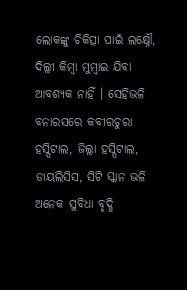ଲୋକଙ୍କୁ ଚିକିତ୍ସା ପାଇଁ ଲକ୍ଷ୍ନୌ, ଦିଲ୍ଲୀ କିମ୍ବା ମୁମ୍ବାଇ ଯିବା ଆବଶ୍ୟକ ନାହିଁ । ସେହିଭଳି ବନାରସରେ କବୀରଚୁରା ହସ୍ପିଟାଲ, ଜିଲ୍ଲା ହସ୍ପିଟାଲ, ଡାୟଲିସିସ, ସିଟି ସ୍କାନ ଭଳି ଅନେକ ସୁବିଧା ବୃଦ୍ଧି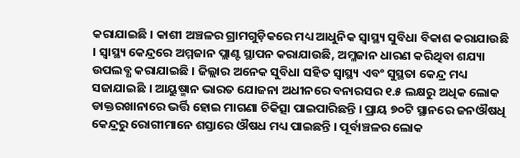କରାଯାଇଛି । କାଶୀ ଅଞ୍ଚଳର ଗ୍ରାମଗୁଡ଼ିକରେ ମଧ୍ୟ ଆଧୁନିକ ସ୍ୱାସ୍ଥ୍ୟ ସୁବିଧା ବିକାଶ କରାଯାଉଛି । ସ୍ୱାସ୍ଥ୍ୟ କେନ୍ଦ୍ରରେ ଅମ୍ମଜାନ ପ୍ଲାଣ୍ଟ ସ୍ଥାପନ କରାଯାଉଛି, ଅମ୍ଳଜାନ ଧାରଣ କରିଥିବା ଶଯ୍ୟା ଉପଲବ୍ଧ କରାଯାଇଛି । ଜିଲ୍ଲାର ଅନେକ ସୁବିଧା ସହିତ ସ୍ୱାସ୍ଥ୍ୟ ଏବଂ ସୁସ୍ଥତା କେନ୍ଦ୍ର ମଧ୍ୟ ସଜାଯାଇଛି । ଆୟୁଷ୍ମାନ ଭାରତ ଯୋଜନା ଅଧୀନରେ ବନାରସର ୧.୫ ଲକ୍ଷରୁ ଅଧିକ ଲୋକ ଡାକ୍ତରଖାନାରେ ଭର୍ତ୍ତି ହୋଇ ମାଗଣା ଚିକିତ୍ସା ପାଇପାରିଛନ୍ତି । ପ୍ରାୟ ୭୦ଟି ସ୍ଥାନରେ ଜନଔଷଧି କେନ୍ଦ୍ରରୁ ରୋଗୀମାନେ ଶସ୍ତାରେ ଔଷଧ ମଧ୍ୟ ପାଇଛନ୍ତି । ପୂର୍ବାଞ୍ଚଳର ଲୋକ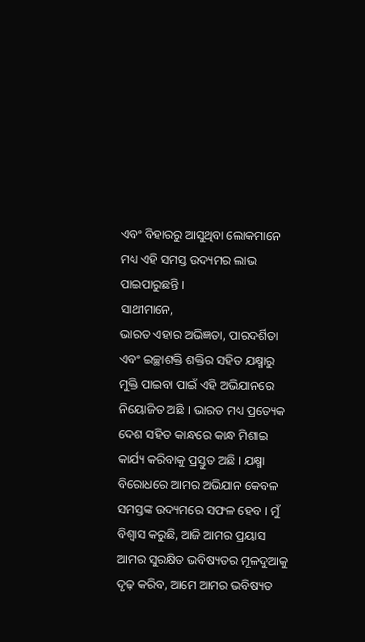ଏବଂ ବିହାରରୁ ଆସୁଥିବା ଲୋକମାନେ ମଧ୍ୟ ଏହି ସମସ୍ତ ଉଦ୍ୟମର ଲାଭ ପାଇପାରୁଛନ୍ତି ।
ସାଥୀମାନେ,
ଭାରତ ଏହାର ଅଭିଜ୍ଞତା, ପାରଦର୍ଶିତା ଏବଂ ଇଚ୍ଛାଶକ୍ତି ଶକ୍ତିର ସହିତ ଯକ୍ଷ୍ମାରୁ ମୁକ୍ତି ପାଇବା ପାଇଁ ଏହି ଅଭିଯାନରେ ନିୟୋଜିତ ଅଛି । ଭାରତ ମଧ୍ୟ ପ୍ରତ୍ୟେକ ଦେଶ ସହିତ କାନ୍ଧରେ କାନ୍ଧ ମିଶାଇ କାର୍ଯ୍ୟ କରିବାକୁ ପ୍ରସ୍ତୁତ ଅଛି । ଯକ୍ଷ୍ମା ବିରୋଧରେ ଆମର ଅଭିଯାନ କେବଳ ସମସ୍ତଙ୍କ ଉଦ୍ୟମରେ ସଫଳ ହେବ । ମୁଁ ବିଶ୍ୱାସ କରୁଛି, ଆଜି ଆମର ପ୍ରୟାସ ଆମର ସୁରକ୍ଷିତ ଭବିଷ୍ୟତର ମୂଳଦୁଆକୁ ଦୃଢ଼ କରିବ, ଆମେ ଆମର ଭବିଷ୍ୟତ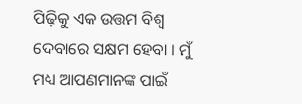ପିଢ଼ିକୁ ଏକ ଉତ୍ତମ ବିଶ୍ୱ ଦେବାରେ ସକ୍ଷମ ହେବା । ମୁଁ ମଧ୍ୟ ଆପଣମାନଙ୍କ ପାଇଁ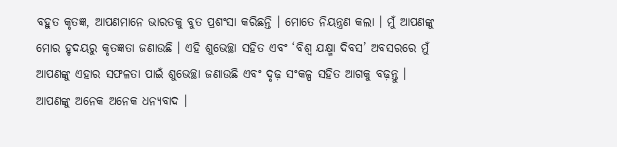ବହୁତ କୃତଜ୍ଞ, ଆପଣମାନେ ଭାରତକୁ ବୁତ ପ୍ରଶଂସା କରିଛନ୍ତି । ମୋତେ ନିୟନ୍ତ୍ରଣ କଲା । ମୁଁ ଆପଣଙ୍କୁ ମୋର ହୃଦୟରୁ କୃତଜ୍ଞତା ଜଣାଉଛି । ଏହି ଶୁଭେଚ୍ଛା ସହିତ ଏବଂ ‘ବିଶ୍ୱ ଯକ୍ଷ୍ମା ଦିବସ’ ଅବସରରେ ମୁଁ ଆପଣଙ୍କୁ ଏହାର ସଫଳତା ପାଇଁ ଶୁଭେଚ୍ଛା ଜଣାଉଛି ଏବଂ ଦୃଢ଼ ସଂକଳ୍ପ ସହିତ ଆଗକୁ ବଢ଼ନ୍ତୁ । ଆପଣଙ୍କୁ ଅନେକ ଅନେକ ଧନ୍ୟବାଦ ।